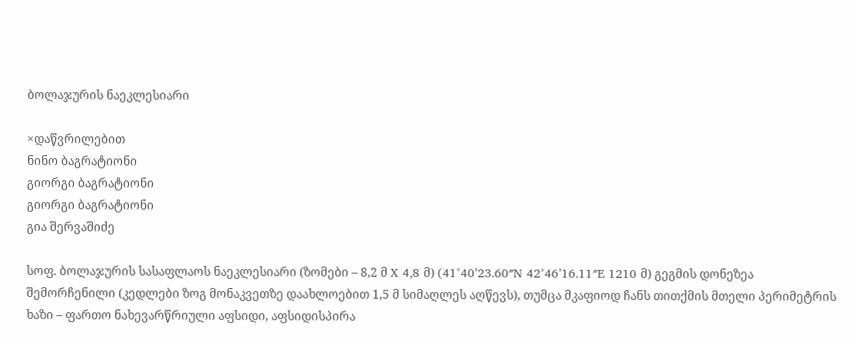ბოლაჯურის ნაეკლესიარი

×დაწვრილებით
ნინო ბაგრატიონი
გიორგი ბაგრატიონი
გიორგი ბაგრატიონი
გია შერვაშიძე

სოფ. ბოლაჯურის სასაფლაოს ნაეკლესიარი (ზომები – 8,2 მ X 4,8 მ) (41°40’23.60″N 42°46’16.11″E 1210 მ) გეგმის დონეზეა შემორჩენილი (კედლები ზოგ მონაკვეთზე დაახლოებით 1,5 მ სიმაღლეს აღწევს), თუმცა მკაფიოდ ჩანს თითქმის მთელი პერიმეტრის ხაზი – ფართო ნახევარწრიული აფსიდი, აფსიდისპირა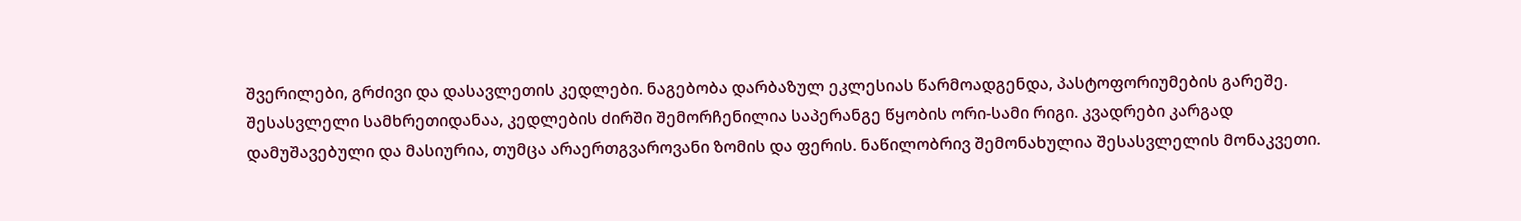შვერილები, გრძივი და დასავლეთის კედლები. ნაგებობა დარბაზულ ეკლესიას წარმოადგენდა, პასტოფორიუმების გარეშე. შესასვლელი სამხრეთიდანაა, კედლების ძირში შემორჩენილია საპერანგე წყობის ორი-სამი რიგი. კვადრები კარგად დამუშავებული და მასიურია, თუმცა არაერთგვაროვანი ზომის და ფერის. ნაწილობრივ შემონახულია შესასვლელის მონაკვეთი.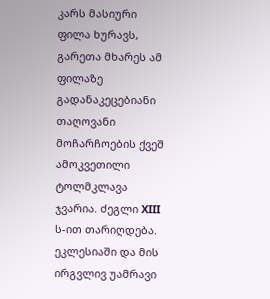კარს მასიური ფილა ხურავს, გარეთა მხარეს ამ ფილაზე გადანაკეცებიანი თაღოვანი მოჩარჩოების ქვეშ ამოკვეთილი ტოლმკლავა ჯვარია. ძეგლი XIII ს-ით თარიღდება. ეკლესიაში და მის ირგვლივ უამრავი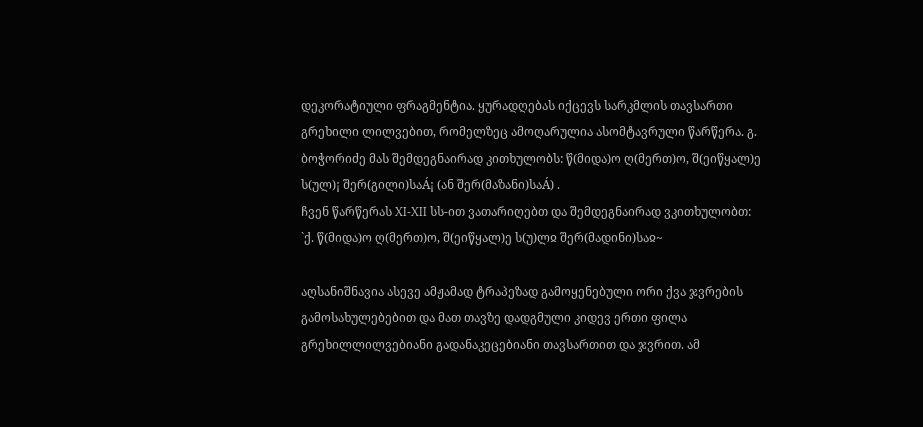დეკორატიული ფრაგმენტია. ყურადღებას იქცევს სარკმლის თავსართი გრეხილი ლილვებით, რომელზეც ამოღარულია ასომტავრული წარწერა. გ. ბოჭორიძე მას შემდეგნაირად კითხულობს: წ(მიდა)ო ღ(მერთ)ო, შ(ეიწყალ)ე ს(ულ)¡ შერ(გილი)საÁ¡ (ან შერ(მაზანი)საÁ) .
ჩვენ წარწერას XI-XII სს-ით ვათარიღებთ და შემდეგნაირად ვკითხულობთ:
`ქ. წ(მიდა)ო ღ(მერთ)ო, შ(ეიწყალ)ე ს(უ)ლჲ შერ(მადინი)საჲ~

აღსანიშნავია ასევე ამჟამად ტრაპეზად გამოყენებული ორი ქვა ჯვრების გამოსახულებებით და მათ თავზე დადგმული კიდევ ერთი ფილა გრეხილლილვებიანი გადანაკეცებიანი თავსართით და ჯვრით. ამ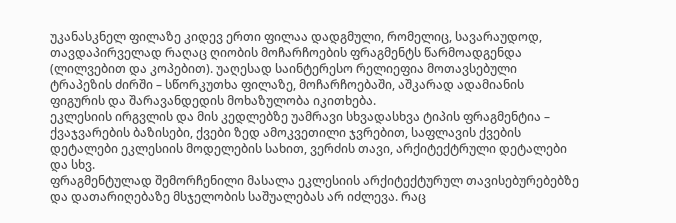უკანასკნელ ფილაზე კიდევ ერთი ფილაა დადგმული, რომელიც, სავარაუდოდ, თავდაპირველად რაღაც ღიობის მოჩარჩოების ფრაგმენტს წარმოადგენდა (ლილვებით და კოპებით). უაღესად საინტერესო რელიეფია მოთავსებული ტრაპეზის ძირში – სწორკუთხა ფილაზე, მოჩარჩოებაში, აშკარად ადამიანის ფიგურის და შარავანდედის მოხაზულობა იკითხება.
ეკლესიის ირგვლის და მის კედლებზე უამრავი სხვადასხვა ტიპის ფრაგმენტია – ქვაჯვარების ბაზისები, ქვები ზედ ამოკვეთილი ჯვრებით, საფლავის ქვების დეტალები ეკლესიის მოდელების სახით, ვერძის თავი, არქიტექტრული დეტალები და სხვ.
ფრაგმენტულად შემორჩენილი მასალა ეკლესიის არქიტექტურულ თავისებურებებზე და დათარიღებაზე მსჯელობის საშუალებას არ იძლევა. რაც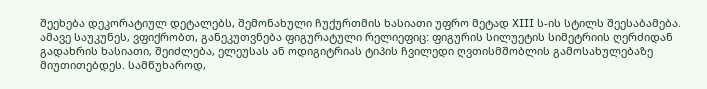შეეხება დეკორატიულ დეტალებს, შემონახული ჩუქურთმის ხასიათი უფრო მეტად XIII ს-ის სტილს შეესაბამება. ამავე საუკუნეს, ვფიქრობთ, განეკუთვნება ფიგურატული რელიეფიც: ფიგურის სილუეტის სიმეტრიის ღერძიდან გადახრის ხასიათი, შეიძლება, ელეუსას ან ოდიგიტრიას ტიპის ჩვილედი ღვთისმშობლის გამოსახულებაზე მიუთითებდეს. სამწუხაროდ,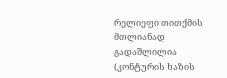რელიეფი თითქმის მთლიანად გადაშლილია (კონტურის ხაზის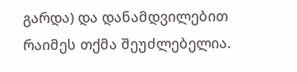გარდა) და დანამდვილებით რაიმეს თქმა შეუძლებელია.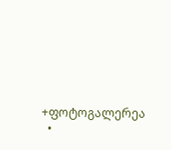+ფოტოგალერეა
  •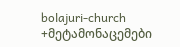bolajuri-church
+მეტამონაცემები